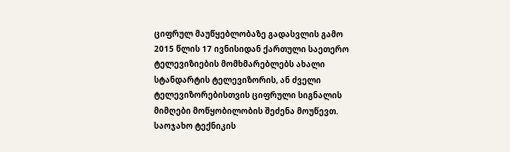ციფრულ მაუწყებლობაზე გადასვლის გამო 2015 წლის 17 ივნისიდან ქართული საეთერო ტელევიზიების მომხმარებლებს ახალი სტანდარტის ტელევიზორის, ან ძველი ტელევიზორებისთვის ციფრული სიგნალის მიმღები მოწყობილობის შეძენა მოუწევთ.
საოჯახო ტექნიკის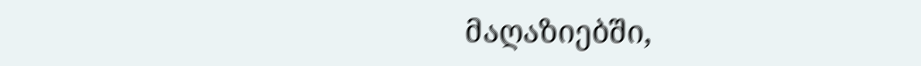მაღაზიებში,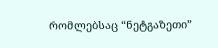რომლებსაც “ნეტგაზეთი”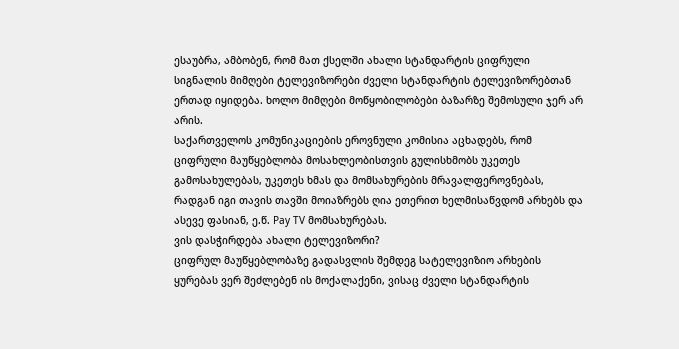ესაუბრა, ამბობენ, რომ მათ ქსელში ახალი სტანდარტის ციფრული სიგნალის მიმღები ტელევიზორები ძველი სტანდარტის ტელევიზორებთან ერთად იყიდება. ხოლო მიმღები მოწყობილობები ბაზარზე შემოსული ჯერ არ არის.
საქართველოს კომუნიკაციების ეროვნული კომისია აცხადებს, რომ ციფრული მაუწყებლობა მოსახლეობისთვის გულისხმობს უკეთეს გამოსახულებას, უკეთეს ხმას და მომსახურების მრავალფეროვნებას, რადგან იგი თავის თავში მოიაზრებს ღია ეთერით ხელმისაწვდომ არხებს და ასევე ფასიან, ე.წ. Pay TV მომსახურებას.
ვის დასჭირდება ახალი ტელევიზორი?
ციფრულ მაუწყებლობაზე გადასვლის შემდეგ სატელევიზიო არხების ყურებას ვერ შეძლებენ ის მოქალაქენი, ვისაც ძველი სტანდარტის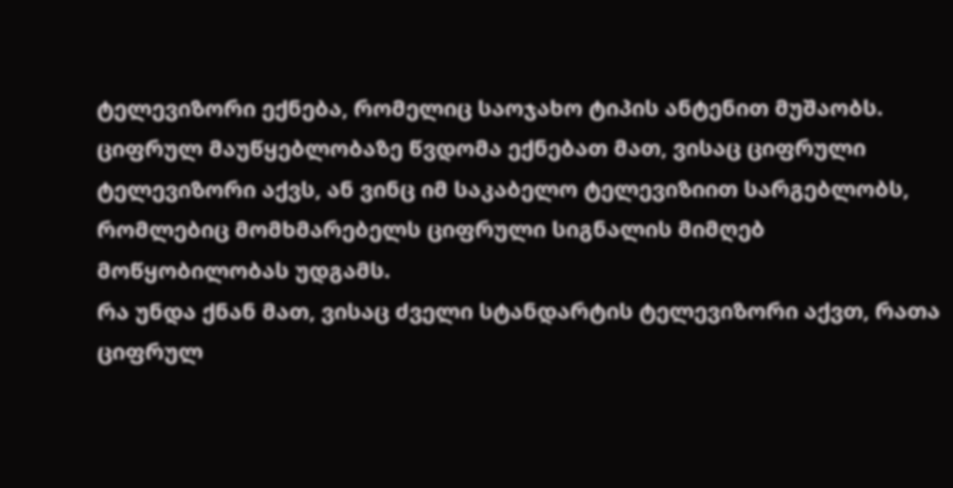ტელევიზორი ექნება, რომელიც საოჯახო ტიპის ანტენით მუშაობს.
ციფრულ მაუწყებლობაზე წვდომა ექნებათ მათ, ვისაც ციფრული ტელევიზორი აქვს, ან ვინც იმ საკაბელო ტელევიზიით სარგებლობს, რომლებიც მომხმარებელს ციფრული სიგნალის მიმღებ მოწყობილობას უდგამს.
რა უნდა ქნან მათ, ვისაც ძველი სტანდარტის ტელევიზორი აქვთ, რათა ციფრულ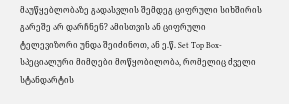მაუწყებლობაზე გადასვლის შემდეგ ციფრული სიხშირის გარეშე არ დარჩნენ? ამისთვის ან ციფრული ტელევიზორი უნდა შეიძინოთ, ან ე.წ. Set Top Box- სპეციალური მიმღები მოწყობილობა, რომელიც ძველი სტანდარტის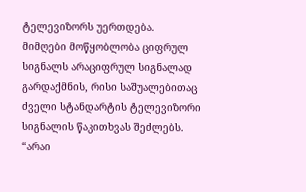ტელევიზორს უერთდება.
მიმღები მოწყობლობა ციფრულ სიგნალს არაციფრულ სიგნალად გარდაქმნის, რისი საშუალებითაც ძველი სტანდარტის ტელევიზორი სიგნალის წაკითხვას შეძლებს.
“არაი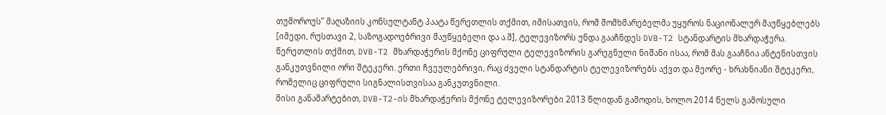თუმოროუს” მაღაზიის კონსულტანტ პაატა წერეთლის თქმით, იმისათვის, რომ მომხმარებელმა უყუროს ნაციონალურ მაუწყებლებს [იმედი, რუსთავი 2, საზოგადოებრივი მაუწყებელი და ა.შ], ტელევიზორს უნდა გააჩნდეს DVB-T2 სტანდარტის მხარდაჭერა.
წერეთლის თქმით, DVB-T2 მხარდაჭერის მქონე ციფრული ტელევიზორის გარეგნული ნიშანი ისაა, რომ მას გააჩნია ანტენისთვის განკუთვნილი ორი შტეკერი. ერთი ჩვეულებრივი, რაც ძველი სტანდარტის ტელევიზორებს აქვთ და მეორე - ხრახნიანი შტეკერი, რომელიც ციფრული სიგნალისთვისაა განკუთვნილი.
მისი განამარტებით, DVB-T2-ის მხარდაჭერის მქონე ტელევიზორები 2013 წლიდან გამოდის, ხოლო 2014 წელს გამოსული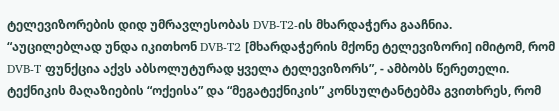ტელევიზორების დიდ უმრავლესობას DVB-T2-ის მხარდაჭერა გააჩნია.
“აუცილებლად უნდა იკითხონ DVB-T2 [მხარდაჭერის მქონე ტელევიზორი] იმიტომ, რომ DVB-T ფუნქცია აქვს აბსოლუტურად ყველა ტელევიზორს”, - ამბობს წერეთელი.
ტექნიკის მაღაზიების “ოქეისა” და “მეგატექნიკის” კონსულტანტებმა გვითხრეს, რომ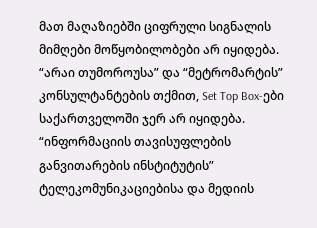მათ მაღაზიებში ციფრული სიგნალის მიმღები მოწყობილობები არ იყიდება. “არაი თუმოროუსა” და “მეტრომარტის” კონსულტანტების თქმით, Set Top Box-ები საქართველოში ჯერ არ იყიდება.
“ინფორმაციის თავისუფლების განვითარების ინსტიტუტის” ტელეკომუნიკაციებისა და მედიის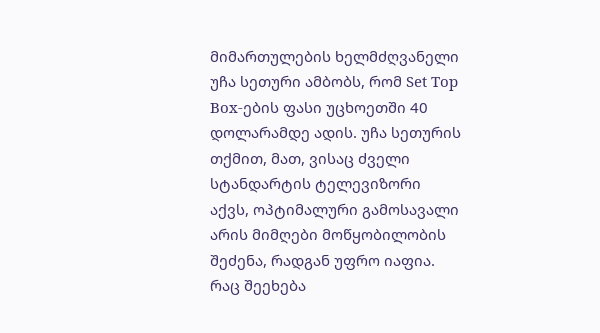მიმართულების ხელმძღვანელი უჩა სეთური ამბობს, რომ Set Top Box-ების ფასი უცხოეთში 40 დოლარამდე ადის. უჩა სეთურის თქმით, მათ, ვისაც ძველი სტანდარტის ტელევიზორი აქვს, ოპტიმალური გამოსავალი არის მიმღები მოწყობილობის შეძენა, რადგან უფრო იაფია.
რაც შეეხება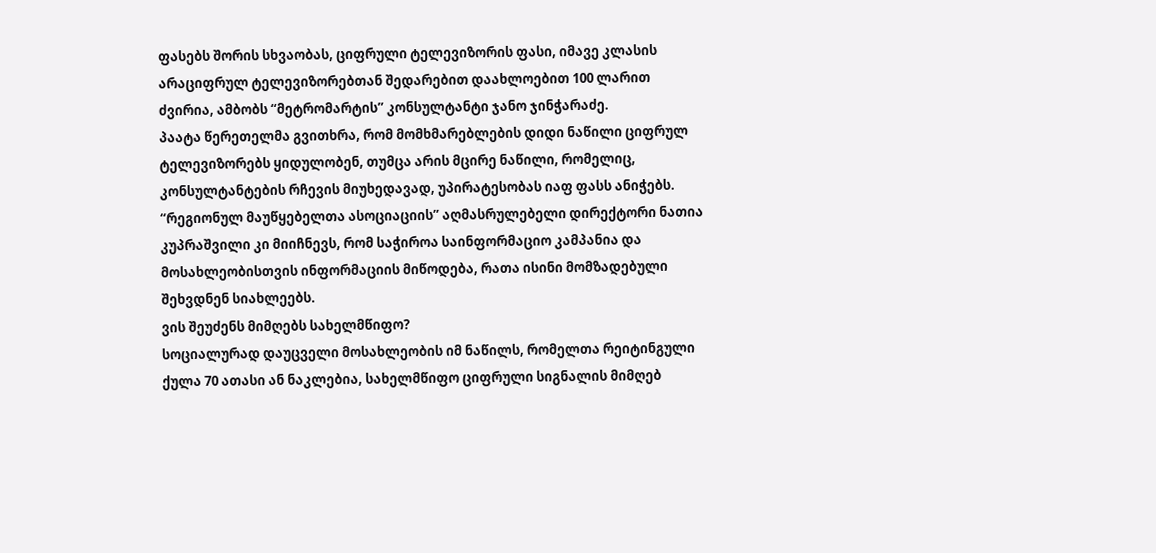ფასებს შორის სხვაობას, ციფრული ტელევიზორის ფასი, იმავე კლასის არაციფრულ ტელევიზორებთან შედარებით დაახლოებით 100 ლარით ძვირია, ამბობს “მეტრომარტის” კონსულტანტი ჯანო ჯინჭარაძე.
პაატა წერეთელმა გვითხრა, რომ მომხმარებლების დიდი ნაწილი ციფრულ ტელევიზორებს ყიდულობენ, თუმცა არის მცირე ნაწილი, რომელიც, კონსულტანტების რჩევის მიუხედავად, უპირატესობას იაფ ფასს ანიჭებს.
“რეგიონულ მაუწყებელთა ასოციაციის” აღმასრულებელი დირექტორი ნათია კუპრაშვილი კი მიიჩნევს, რომ საჭიროა საინფორმაციო კამპანია და მოსახლეობისთვის ინფორმაციის მიწოდება, რათა ისინი მომზადებული შეხვდნენ სიახლეებს.
ვის შეუძენს მიმღებს სახელმწიფო?
სოციალურად დაუცველი მოსახლეობის იმ ნაწილს, რომელთა რეიტინგული ქულა 70 ათასი ან ნაკლებია, სახელმწიფო ციფრული სიგნალის მიმღებ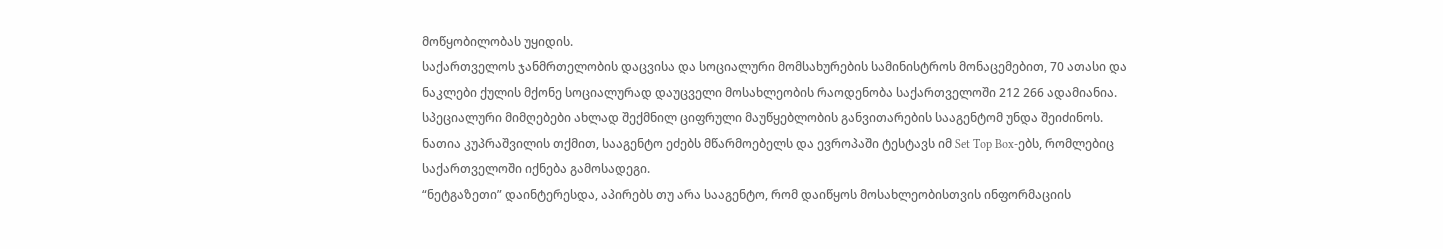მოწყობილობას უყიდის.
საქართველოს ჯანმრთელობის დაცვისა და სოციალური მომსახურების სამინისტროს მონაცემებით, 70 ათასი და ნაკლები ქულის მქონე სოციალურად დაუცველი მოსახლეობის რაოდენობა საქართველოში 212 266 ადამიანია.
სპეციალური მიმღებები ახლად შექმნილ ციფრული მაუწყებლობის განვითარების სააგენტომ უნდა შეიძინოს. ნათია კუპრაშვილის თქმით, სააგენტო ეძებს მწარმოებელს და ევროპაში ტესტავს იმ Set Top Box-ებს, რომლებიც საქართველოში იქნება გამოსადეგი.
“ნეტგაზეთი” დაინტერესდა, აპირებს თუ არა სააგენტო, რომ დაიწყოს მოსახლეობისთვის ინფორმაციის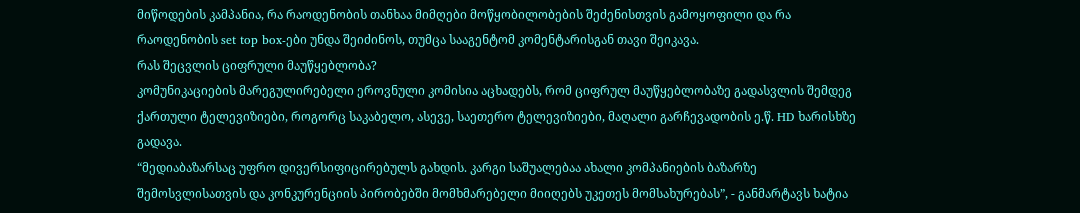მიწოდების კამპანია, რა რაოდენობის თანხაა მიმღები მოწყობილობების შეძენისთვის გამოყოფილი და რა რაოდენობის set top box-ები უნდა შეიძინოს, თუმცა სააგენტომ კომენტარისგან თავი შეიკავა.
რას შეცვლის ციფრული მაუწყებლობა?
კომუნიკაციების მარეგულირებელი ეროვნული კომისია აცხადებს, რომ ციფრულ მაუწყებლობაზე გადასვლის შემდეგ ქართული ტელევიზიები, როგორც საკაბელო, ასევე, საეთერო ტელევიზიები, მაღალი გარჩევადობის ე.წ. HD ხარისხზე გადავა.
“მედიაბაზარსაც უფრო დივერსიფიცირებულს გახდის. კარგი საშუალებაა ახალი კომპანიების ბაზარზე შემოსვლისათვის და კონკურენციის პირობებში მომხმარებელი მიიღებს უკეთეს მომსახურებას”, - განმარტავს ხატია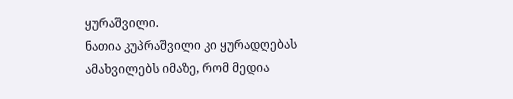ყურაშვილი.
ნათია კუპრაშვილი კი ყურადღებას ამახვილებს იმაზე, რომ მედია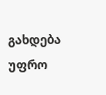გახდება უფრო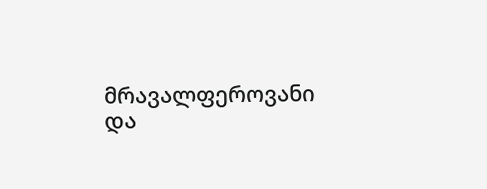მრავალფეროვანი და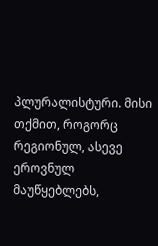პლურალისტური. მისი თქმით, როგორც რეგიონულ, ასევე ეროვნულ მაუწყებლებს,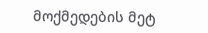მოქმედების მეტ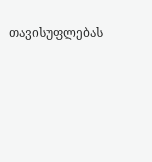თავისუფლებას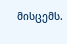მისცემს.